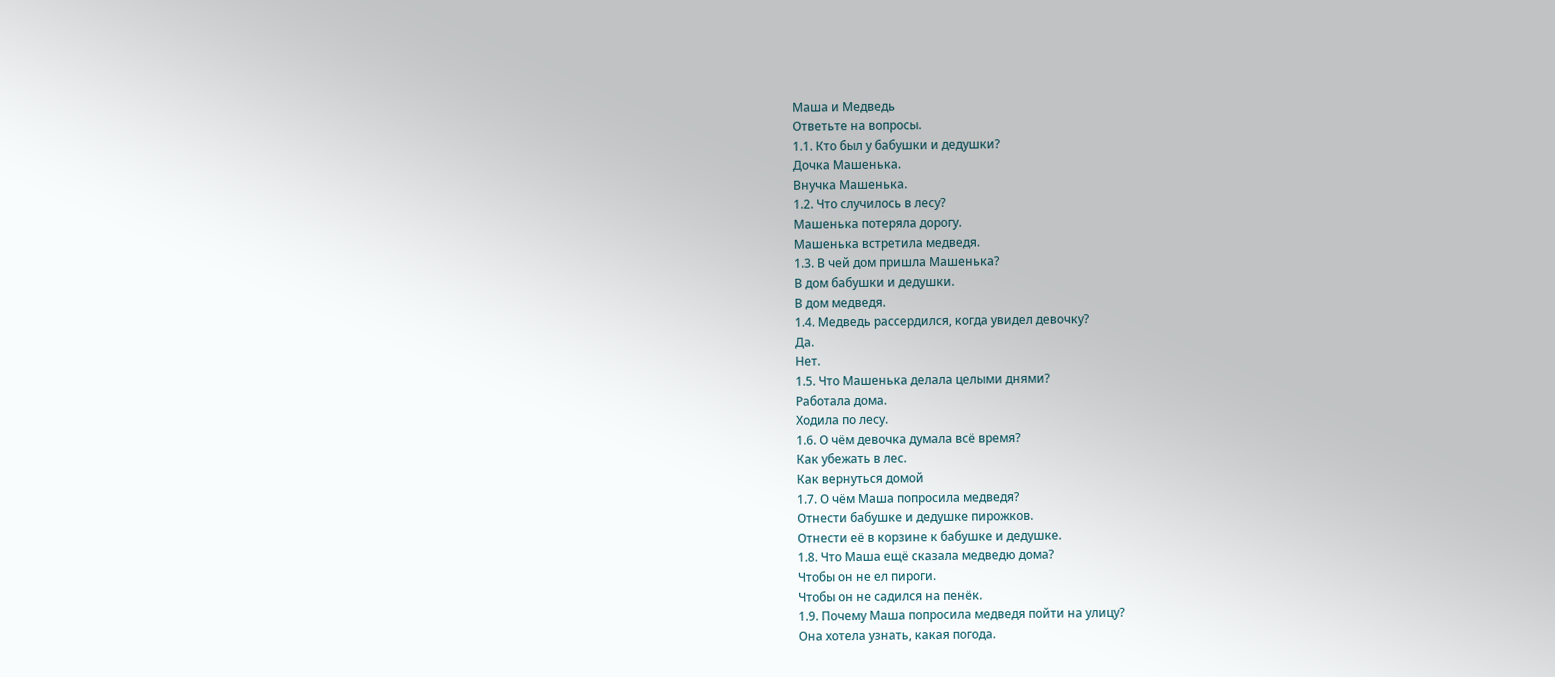Маша и Медведь
Ответьте на вопросы.
1.1. Кто был у бабушки и дедушки?
Дочка Машенька.
Внучка Машенька.
1.2. Что случилось в лесу?
Машенька потеряла дорогу.
Машенька встретила медведя.
1.3. В чей дом пришла Машенька?
В дом бабушки и дедушки.
В дом медведя.
1.4. Медведь рассердился, когда увидел девочку?
Да.
Нет.
1.5. Что Машенька делала целыми днями?
Работала дома.
Ходила по лесу.
1.6. О чём девочка думала всё время?
Как убежать в лес.
Как вернуться домой
1.7. О чём Маша попросила медведя?
Отнести бабушке и дедушке пирожков.
Отнести её в корзине к бабушке и дедушке.
1.8. Что Маша ещё сказала медведю дома?
Чтобы он не ел пироги.
Чтобы он не садился на пенёк.
1.9. Почему Маша попросила медведя пойти на улицу?
Она хотела узнать, какая погода.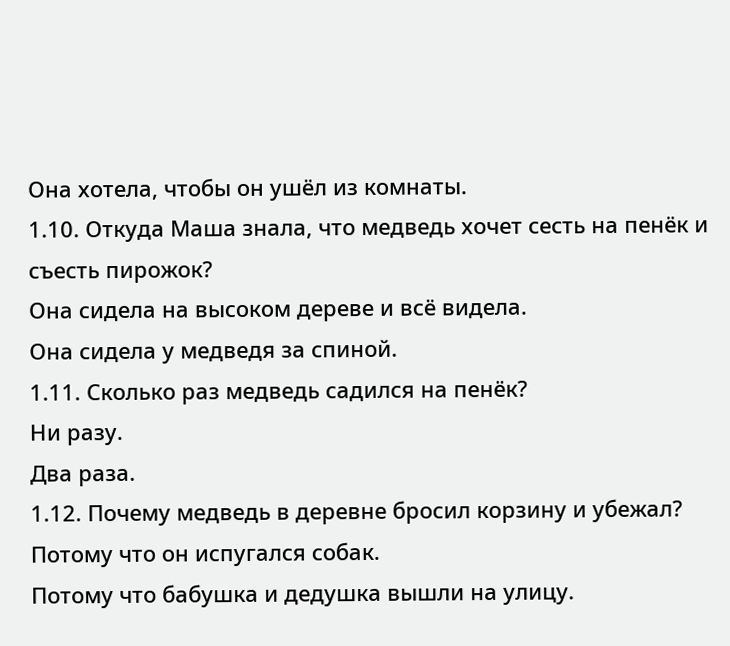Она хотела, чтобы он ушёл из комнаты.
1.10. Откуда Маша знала, что медведь хочет сесть на пенёк и съесть пирожок?
Она сидела на высоком дереве и всё видела.
Она сидела у медведя за спиной.
1.11. Сколько раз медведь садился на пенёк?
Ни разу.
Два раза.
1.12. Почему медведь в деревне бросил корзину и убежал?
Потому что он испугался собак.
Потому что бабушка и дедушка вышли на улицу.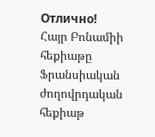Отлично!
Հայր Բոնամիի հեքիաթը
Ֆրանսիական ժողովրդական հեքիաթ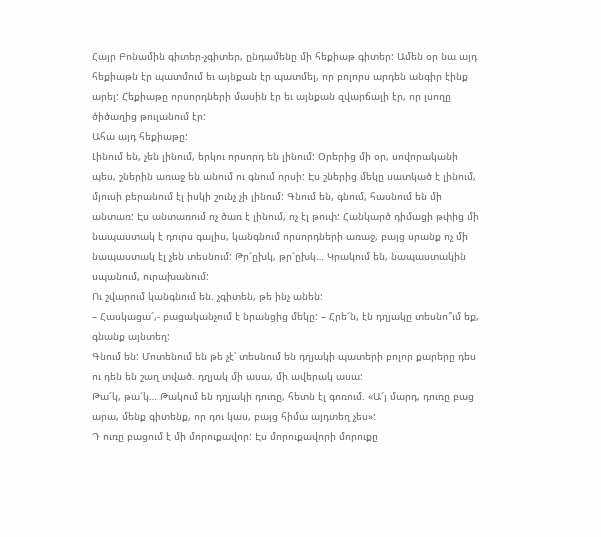Հայր Բոնամին գիտեր-չգիտեր, ընդամենը մի հեքիաթ գիտեր: Ամեն օր նա այդ հեքիաթն էր պատմում եւ այնքան էր պատմել, որ բոլորս արդեն անգիր էինք արել: Հեքիաթը որսորդների մասին էր եւ այնքան զվարճալի էր, որ լսողը ծիծաղից թուլանում էր:
Ահա այդ հեքիաթը:
Լինում են, չեն լինում, երկու որսորդ են լինում: Օրերից մի օր, սովորականի պես, շներին առաջ են անում ու գնում որսի: Էս շներից մեկը սատկած է լինում, մյուսի բերանում էլ իսկի շունչ չի լինում: Գնում են, գնում, հասնում են մի անտառ: Էս անտառում ոչ ծառ է լինում, ոչ էլ թուփ: Հանկարծ դիմացի թփից մի նապաստակ է դուրս գալիս, կանգնում որսորդների առաջ, բայց սրանք ոչ մի նապաստակ էլ չեն տեսնում: Թր՜ըխկ, թր՜ըխկ… Կրակում են, նապաստակին սպանում, ուրախանում:
Ու շվարում կանգնում են. չգիտեն, թե ինչ անեն:
– Հասկացա՜,- բացականչում է նրանցից մեկը: – Հրե՜ն, էն դղյակը տեսնո՞ւմ եք, գնանք այնտեղ:
Գնում են: Մոտենում են թե չէ՝ տեսնում են դղյակի պատերի բոլոր քարերը դես ու դեն են շաղ տված. դղյակ մի ասա, մի ավերակ ասա:
Թա՜կ, թա՜կ… Թակում են դղյակի դուռը, հետն էլ գոռում. «Ա՜յ մարդ, դուռը բաց արա, մենք գիտենք, որ դու կաս, բայց հիմա այդտեղ չես»:
Դ ուռը բացում է մի մորուքավոր: Էս մորուքավորի մորուքը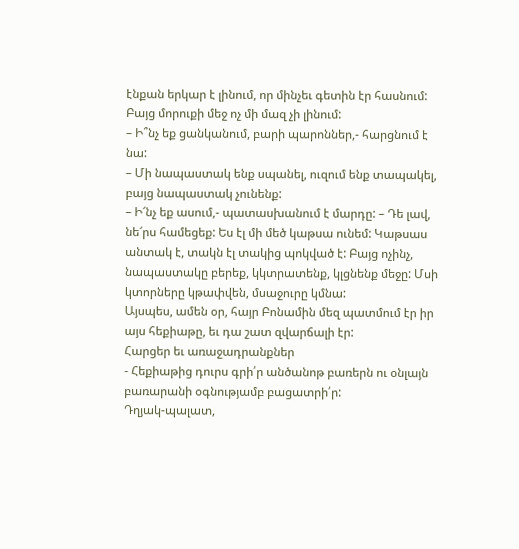էնքան երկար է լինում, որ մինչեւ գետին էր հասնում: Բայց մորուքի մեջ ոչ մի մազ չի լինում:
– Ի՞նչ եք ցանկանում, բարի պարոններ,- հարցնում է նա:
– Մի նապաստակ ենք սպանել, ուզում ենք տապակել, բայց նապաստակ չունենք:
– Ի՜նչ եք ասում,- պատասխանում է մարդը: – Դե լավ, նե՜րս համեցեք: Ես էլ մի մեծ կաթսա ունեմ: Կաթսաս անտակ է, տակն էլ տակից պոկված է: Բայց ոչինչ, նապաստակը բերեք, կկտրատենք, կլցնենք մեջը: Մսի կտորները կթափվեն, մսաջուրը կմնա:
Այսպես, ամեն օր, հայր Բոնամին մեզ պատմում էր իր այս հեքիաթը, եւ դա շատ զվարճալի էր:
Հարցեր եւ առաջադրանքներ
- Հեքիաթից դուրս գրի՛ր անծանոթ բառերն ու օնլայն բառարանի օգնությամբ բացատրի՛ր:
Դղյակ-պալատ,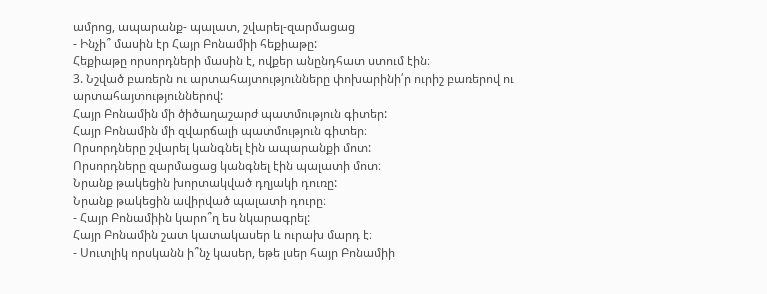ամրոց, ապարանք- պալատ, շվարել-զարմացաց
- Ինչի՞ մասին էր Հայր Բոնամիի հեքիաթը:
Հեքիաթը որսորդների մասին է, ովքեր անընդհատ ստում էին։
3. Նշված բառերն ու արտահայտությունները փոխարինի՛ր ուրիշ բառերով ու արտահայտություններով:
Հայր Բոնամին մի ծիծաղաշարժ պատմություն գիտեր:
Հայր Բոնամին մի զվարճալի պատմություն գիտեր։
Որսորդները շվարել կանգնել էին ապարանքի մոտ:
Որսորդները զարմացաց կանգնել էին պալատի մոտ։
Նրանք թակեցին խորտակված դղյակի դուռը:
Նրանք թակեցին ավիրված պալատի դուրը։
- Հայր Բոնամիին կարո՞ղ ես նկարագրել:
Հայր Բոնամին շատ կատակասեր և ուրախ մարդ է։
- Սուտլիկ որսկանն ի՞նչ կասեր, եթե լսեր հայր Բոնամիի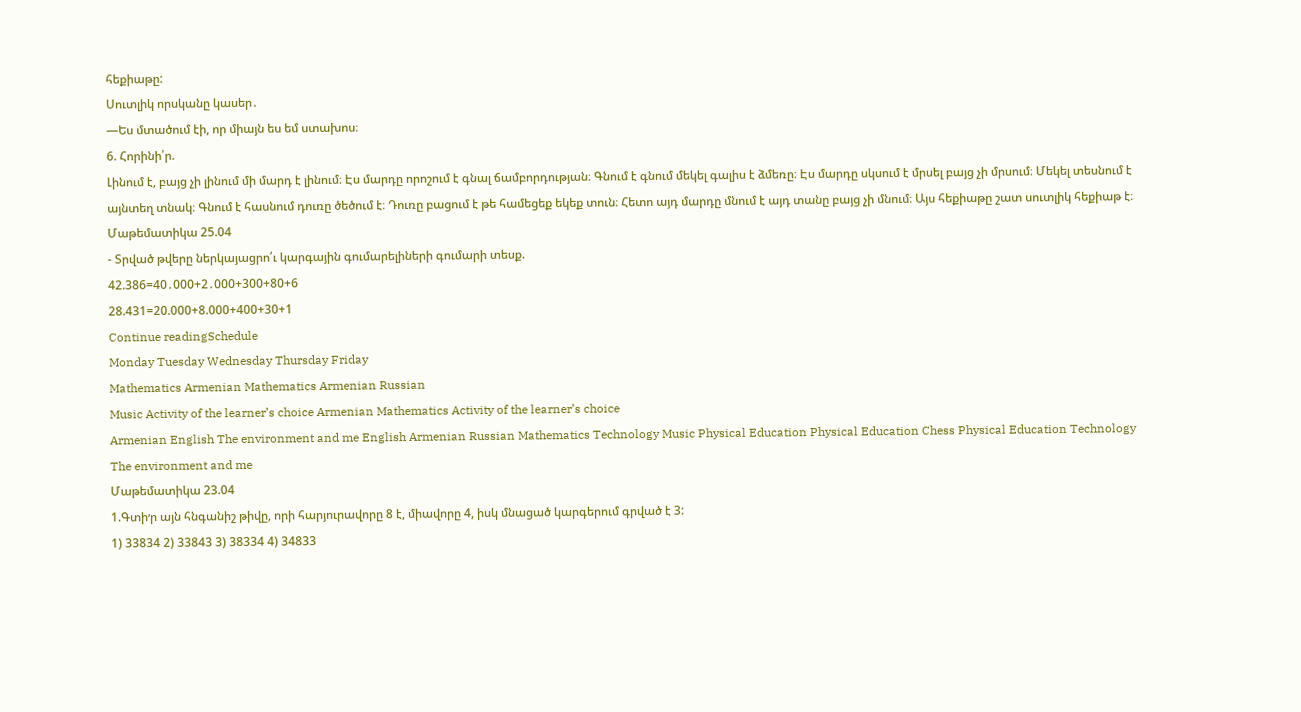հեքիաթը:
Սուտլիկ որսկանը կասեր․
—Ես մտածում էի, որ միայն ես եմ ստախոս։
6. Հորինի՛ր.
Լինում է, բայց չի լինում մի մարդ է լինում։ Էս մարդը որոշում է գնալ ճամբորդության։ Գնում է գնում մեկել գալիս է ձմեռը։ Էս մարդը սկսում է մրսել բայց չի մրսում։ Մեկել տեսնում է այնտեղ տնակ։ Գնում է հասնում դուռը ծեծում է։ Դուռը բացում է թե համեցեք եկեք տուն։ Հետո այդ մարդը մնում է այդ տանը բայց չի մնում։ Այս հեքիաթը շատ սուտլիկ հեքիաթ է։
Մաթեմատիկա 25.04
- Տրված թվերը ներկայացրո՛ւ կարգային գումարելիների գումարի տեսք.
42.386=40․000+2․000+300+80+6
28.431=20.000+8.000+400+30+1
Continue readingSchedule
Monday Tuesday Wednesday Thursday Friday
Mathematics Armenian Mathematics Armenian Russian
Music Activity of the learner’s choice Armenian Mathematics Activity of the learner’s choice
Armenian English The environment and me English Armenian Russian Mathematics Technology Music Physical Education Physical Education Chess Physical Education Technology The environment and me
Մաթեմատիկա 23.04
1.Գտի׳ր այն հնգանիշ թիվը, որի հարյուրավորը 8 է, միավորը 4, իսկ մնացած կարգերում գրված է 3:
1) 33834 2) 33843 3) 38334 4) 34833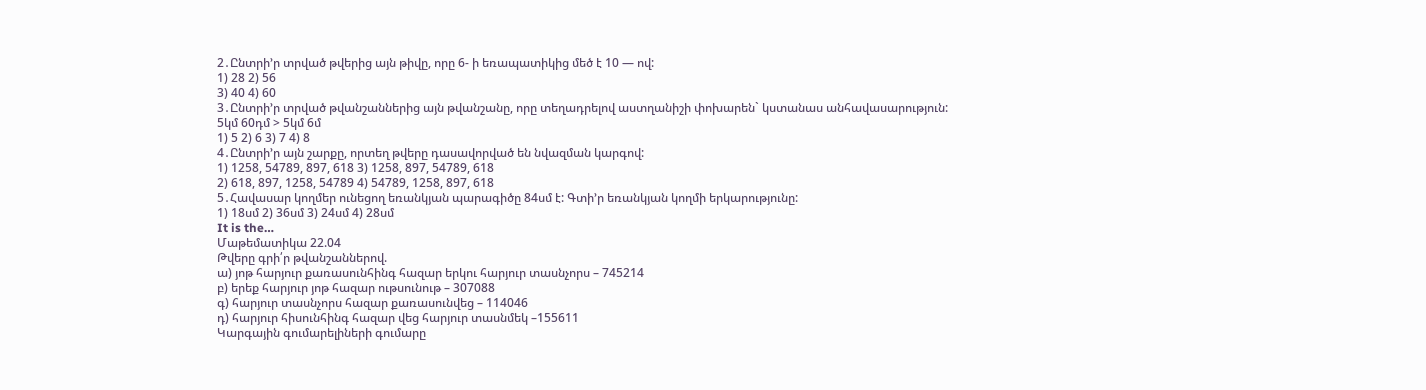2․Ընտրի’ր տրված թվերից այն թիվը, որը 6- ի եռապատիկից մեծ է 10 — ով:
1) 28 2) 56
3) 40 4) 60
3․Ընտրի’ր տրված թվանշաններից այն թվանշանը, որը տեղադրելով աստղանիշի փոխարեն` կստանաս անհավասարություն:
5կմ 60դմ > 5կմ 6մ
1) 5 2) 6 3) 7 4) 8
4․Ընտրի’ր այն շարքը, որտեղ թվերը դասավորված են նվազման կարգով:
1) 1258, 54789, 897, 618 3) 1258, 897, 54789, 618
2) 618, 897, 1258, 54789 4) 54789, 1258, 897, 618
5․Հավասար կողմեր ունեցող եռանկյան պարագիծը 84սմ է: Գտի’ր եռանկյան կողմի երկարությունը:
1) 18սմ 2) 36սմ 3) 24սմ 4) 28սմ
It is the…
Մաթեմատիկա 22.04
Թվերը գրի՛ր թվանշաններով.
ա) յոթ հարյուր քառասունհինգ հազար երկու հարյուր տասնչորս – 745214
բ) երեք հարյուր յոթ հազար ութսունութ – 307088
գ) հարյուր տասնչորս հազար քառասունվեց – 114046
դ) հարյուր հիսունհինգ հազար վեց հարյուր տասնմեկ –155611
Կարգային գումարելիների գումարը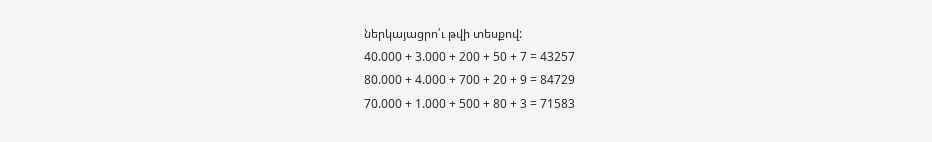ներկայացրո՛ւ թվի տեսքով:
40.000 + 3.000 + 200 + 50 + 7 = 43257
80.000 + 4.000 + 700 + 20 + 9 = 84729
70.000 + 1.000 + 500 + 80 + 3 = 71583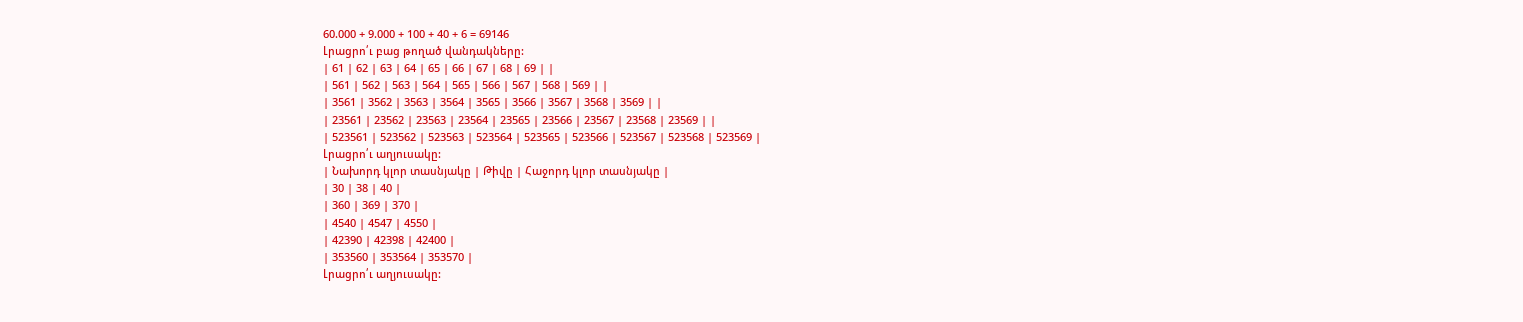60.000 + 9.000 + 100 + 40 + 6 = 69146
Լրացրո՛ւ բաց թողած վանդակները:
| 61 | 62 | 63 | 64 | 65 | 66 | 67 | 68 | 69 | |
| 561 | 562 | 563 | 564 | 565 | 566 | 567 | 568 | 569 | |
| 3561 | 3562 | 3563 | 3564 | 3565 | 3566 | 3567 | 3568 | 3569 | |
| 23561 | 23562 | 23563 | 23564 | 23565 | 23566 | 23567 | 23568 | 23569 | |
| 523561 | 523562 | 523563 | 523564 | 523565 | 523566 | 523567 | 523568 | 523569 |
Լրացրո՛ւ աղյուսակը:
| Նախորդ կլոր տասնյակը | Թիվը | Հաջորդ կլոր տասնյակը |
| 30 | 38 | 40 |
| 360 | 369 | 370 |
| 4540 | 4547 | 4550 |
| 42390 | 42398 | 42400 |
| 353560 | 353564 | 353570 |
Լրացրո՛ւ աղյուսակը: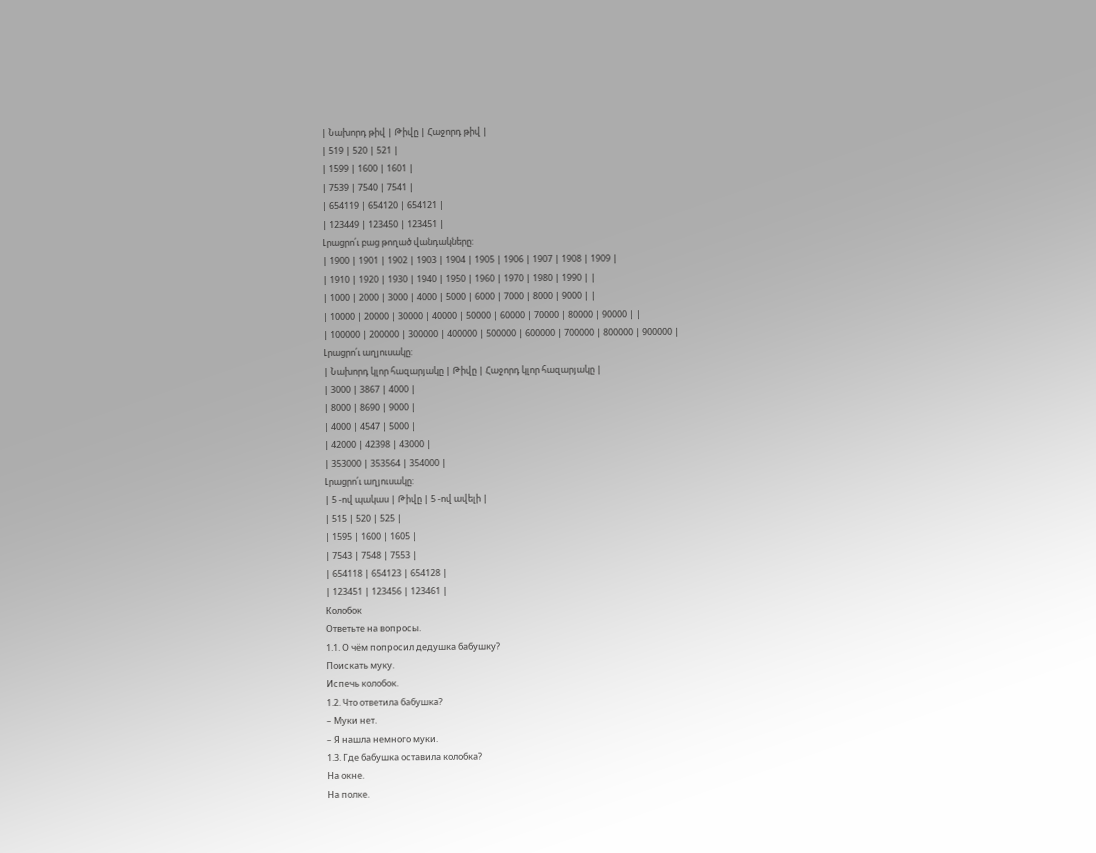| Նախորդ թիվ | Թիվը | Հաջորդ թիվ |
| 519 | 520 | 521 |
| 1599 | 1600 | 1601 |
| 7539 | 7540 | 7541 |
| 654119 | 654120 | 654121 |
| 123449 | 123450 | 123451 |
Լրացրո՛ւ բաց թողած վանդակները:
| 1900 | 1901 | 1902 | 1903 | 1904 | 1905 | 1906 | 1907 | 1908 | 1909 |
| 1910 | 1920 | 1930 | 1940 | 1950 | 1960 | 1970 | 1980 | 1990 | |
| 1000 | 2000 | 3000 | 4000 | 5000 | 6000 | 7000 | 8000 | 9000 | |
| 10000 | 20000 | 30000 | 40000 | 50000 | 60000 | 70000 | 80000 | 90000 | |
| 100000 | 200000 | 300000 | 400000 | 500000 | 600000 | 700000 | 800000 | 900000 |
Լրացրո՛ւ աղյուսակը:
| Նախորդ կլոր հազարյակը | Թիվը | Հաջորդ կլոր հազարյակը |
| 3000 | 3867 | 4000 |
| 8000 | 8690 | 9000 |
| 4000 | 4547 | 5000 |
| 42000 | 42398 | 43000 |
| 353000 | 353564 | 354000 |
Լրացրո՛ւ աղյուսակը:
| 5 -ով պակաս | Թիվը | 5 -ով ավելի |
| 515 | 520 | 525 |
| 1595 | 1600 | 1605 |
| 7543 | 7548 | 7553 |
| 654118 | 654123 | 654128 |
| 123451 | 123456 | 123461 |
Колобок
Ответьте на вопросы.
1.1. О чём попросил дедушка бабушку?
Поискать муку.
Испечь колобок.
1.2. Что ответила бабушка?
– Муки нет.
– Я нашла немного муки.
1.3. Где бабушка оставила колобка?
На окне.
На полке.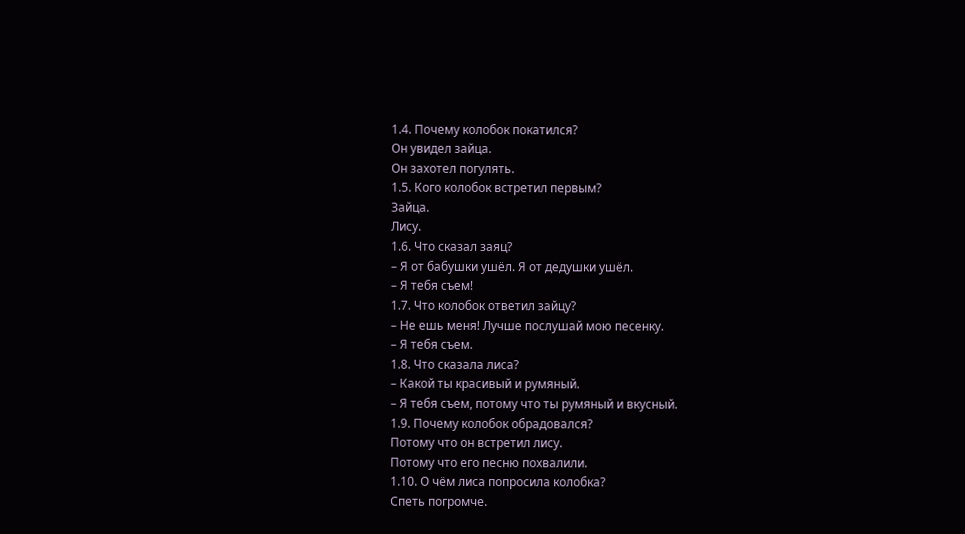1.4. Почему колобок покатился?
Он увидел зайца.
Он захотел погулять.
1.5. Кого колобок встретил первым?
Зайца.
Лису.
1.6. Что сказал заяц?
– Я от бабушки ушёл. Я от дедушки ушёл.
– Я тебя съем!
1.7. Что колобок ответил зайцу?
– Не ешь меня! Лучше послушай мою песенку.
– Я тебя съем.
1.8. Что сказала лиса?
– Какой ты красивый и румяный.
– Я тебя съем, потому что ты румяный и вкусный.
1.9. Почему колобок обрадовался?
Потому что он встретил лису.
Потому что его песню похвалили.
1.10. О чём лиса попросила колобка?
Спеть погромче.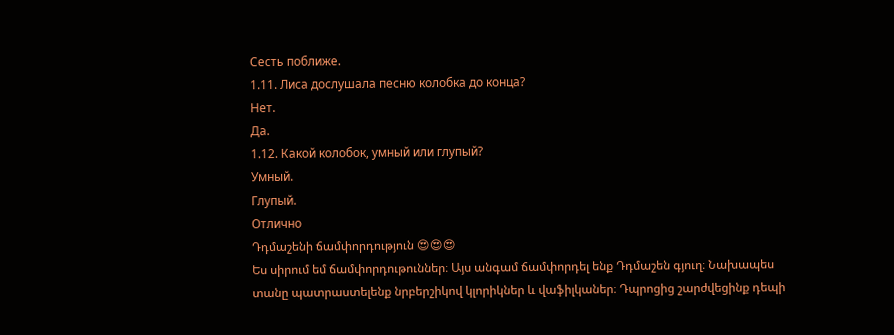Сесть поближе.
1.11. Лиса дослушала песню колобка до конца?
Нет.
Да.
1.12. Какой колобок, умный или глупый?
Умный.
Глупый.
Отлично
Դդմաշենի ճամփորդություն 😍😍😍
Ես սիրում եմ ճամփորդութուններ։ Այս անգամ ճամփորդել ենք Դդմաշեն գյուղ։ Նախապես տանը պատրաստելենք նրբերշիկով կլորիկներ և վաֆիլկաներ։ Դպրոցից շարժվեցինք դեպի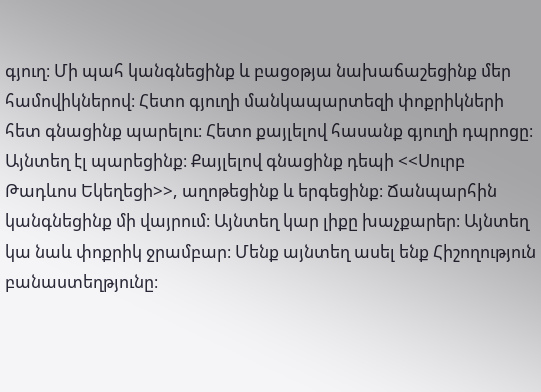գյուղ։ Մի պահ կանգնեցինք և բացօթյա նախաճաշեցինք մեր համովիկներով։ Հետո գյուղի մանկապարտեզի փոքրիկների հետ գնացինք պարելու։ Հետո քայլելով հասանք գյուղի դպրոցը։
Այնտեղ էլ պարեցինք։ Քայլելով գնացինք դեպի <<Սուրբ Թադևոս Եկեղեցի>>, աղոթեցինք և երգեցինք։ Ճանպարհին կանգնեցինք մի վայրում։ Այնտեղ կար լիքը խաչքարեր։ Այնտեղ կա նաև փոքրիկ ջրամբար։ Մենք այնտեղ ասել ենք Հիշողություն բանաստեղթյունը։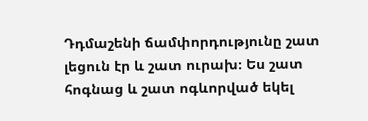Դդմաշենի ճամփորդությունը շատ լեցուն էր և շատ ուրախ։ Ես շատ հոգնաց և շատ ոգևորված եկել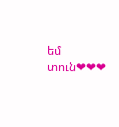եմ տուն❤❤❤